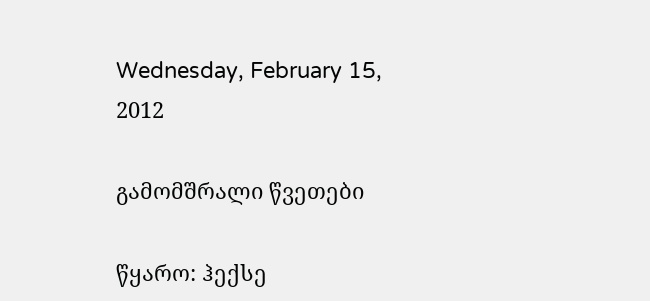Wednesday, February 15, 2012

გამომშრალი წვეთები

წყარო: ჰექსე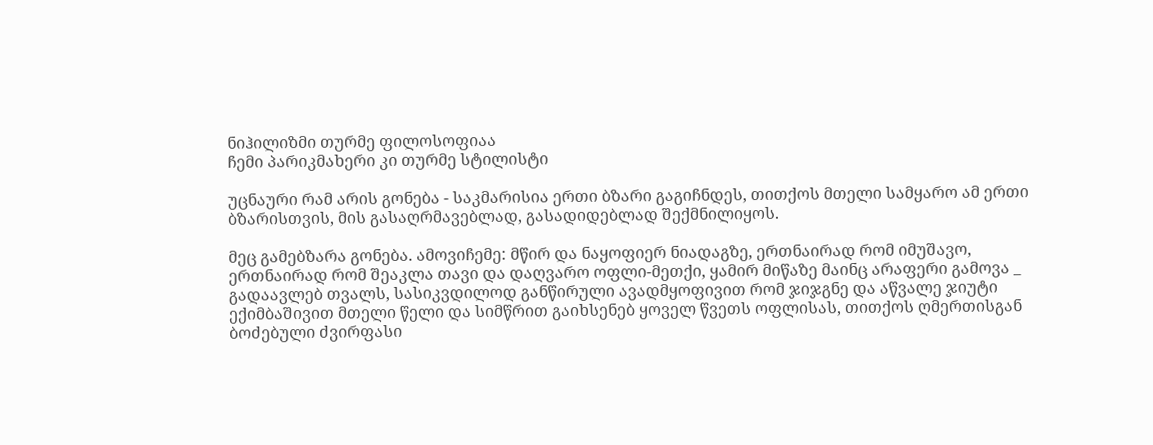ნიჰილიზმი თურმე ფილოსოფიაა
ჩემი პარიკმახერი კი თურმე სტილისტი

უცნაური რამ არის გონება - საკმარისია ერთი ბზარი გაგიჩნდეს, თითქოს მთელი სამყარო ამ ერთი ბზარისთვის, მის გასაღრმავებლად, გასადიდებლად შექმნილიყოს.

მეც გამებზარა გონება. ამოვიჩემე: მწირ და ნაყოფიერ ნიადაგზე, ერთნაირად რომ იმუშავო, ერთნაირად რომ შეაკლა თავი და დაღვარო ოფლი-მეთქი, ყამირ მიწაზე მაინც არაფერი გამოვა _ გადაავლებ თვალს, სასიკვდილოდ განწირული ავადმყოფივით რომ ჯიჯგნე და აწვალე ჯიუტი ექიმბაშივით მთელი წელი და სიმწრით გაიხსენებ ყოველ წვეთს ოფლისას, თითქოს ღმერთისგან ბოძებული ძვირფასი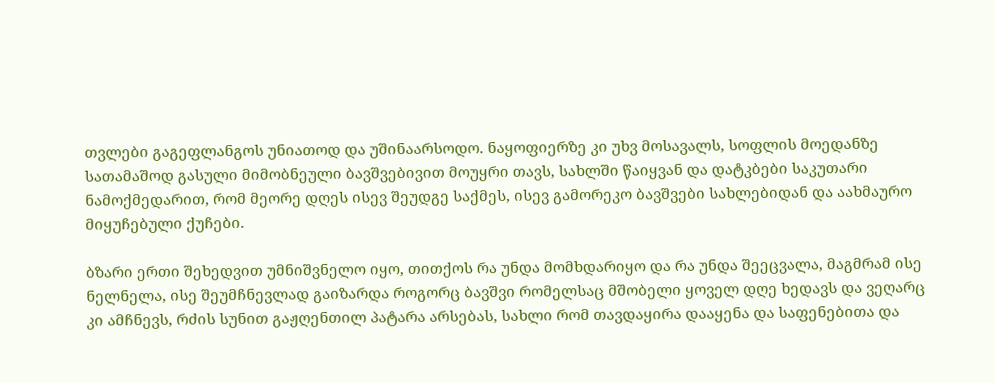თვლები გაგეფლანგოს უნიათოდ და უშინაარსოდო. ნაყოფიერზე კი უხვ მოსავალს, სოფლის მოედანზე სათამაშოდ გასული მიმობნეული ბავშვებივით მოუყრი თავს, სახლში წაიყვან და დატკბები საკუთარი ნამოქმედარით, რომ მეორე დღეს ისევ შეუდგე საქმეს, ისევ გამორეკო ბავშვები სახლებიდან და აახმაურო მიყუჩებული ქუჩები.

ბზარი ერთი შეხედვით უმნიშვნელო იყო, თითქოს რა უნდა მომხდარიყო და რა უნდა შეეცვალა, მაგმრამ ისე ნელნელა, ისე შეუმჩნევლად გაიზარდა როგორც ბავშვი რომელსაც მშობელი ყოველ დღე ხედავს და ვეღარც კი ამჩნევს, რძის სუნით გაჟღენთილ პატარა არსებას, სახლი რომ თავდაყირა დააყენა და საფენებითა და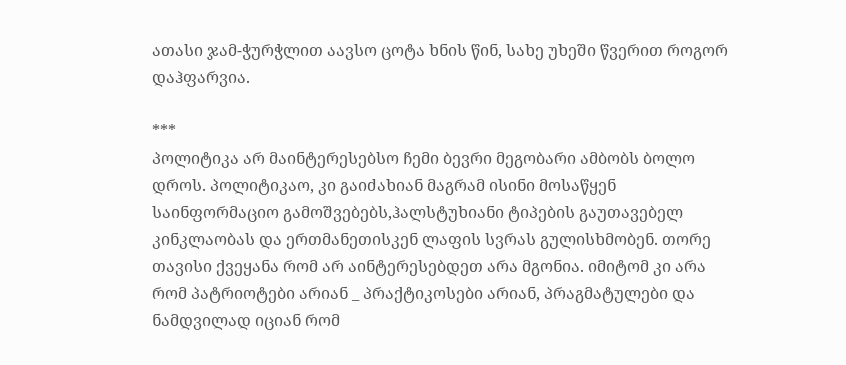ათასი ჯამ-ჭურჭლით აავსო ცოტა ხნის წინ, სახე უხეში წვერით როგორ დაჰფარვია.

***
პოლიტიკა არ მაინტერესებსო ჩემი ბევრი მეგობარი ამბობს ბოლო დროს. პოლიტიკაო, კი გაიძახიან მაგრამ ისინი მოსაწყენ საინფორმაციო გამოშვებებს,ჰალსტუხიანი ტიპების გაუთავებელ კინკლაობას და ერთმანეთისკენ ლაფის სვრას გულისხმობენ. თორე თავისი ქვეყანა რომ არ აინტერესებდეთ არა მგონია. იმიტომ კი არა რომ პატრიოტები არიან _ პრაქტიკოსები არიან, პრაგმატულები და ნამდვილად იციან რომ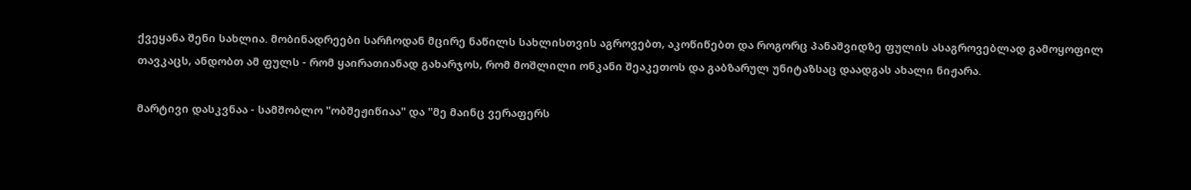ქვეყანა შენი სახლია. მობინადრეები სარჩოდან მცირე ნაწილს სახლისთვის აგროვებთ, აკოწიწებთ და როგორც პანაშვიდზე ფულის ასაგროვებლად გამოყოფილ თავკაცს, ანდობთ ამ ფულს - რომ ყაირათიანად გახარჯოს, რომ მოშლილი ონკანი შეაკეთოს და გაბზარულ უნიტაზსაც დაადგას ახალი ნიჟარა.

მარტივი დასკვნაა - სამშობლო "ობშეჟიწიაა" და "მე მაინც ვერაფერს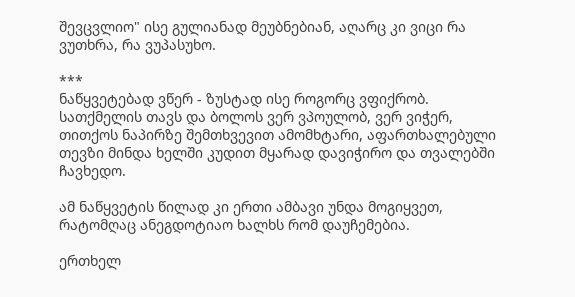შევცვლიო" ისე გულიანად მეუბნებიან, აღარც კი ვიცი რა ვუთხრა, რა ვუპასუხო.

***
ნაწყვეტებად ვწერ - ზუსტად ისე როგორც ვფიქრობ. სათქმელის თავს და ბოლოს ვერ ვპოულობ, ვერ ვიჭერ, თითქოს ნაპირზე შემთხვევით ამომხტარი, აფართხალებული თევზი მინდა ხელში კუდით მყარად დავიჭირო და თვალებში ჩავხედო.

ამ ნაწყვეტის წილად კი ერთი ამბავი უნდა მოგიყვეთ, რატომღაც ანეგდოტიაო ხალხს რომ დაუჩემებია.

ერთხელ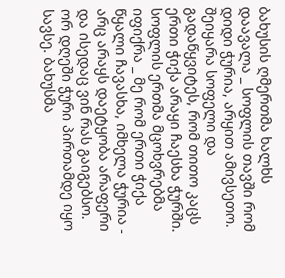ბახუსის ღმერთმა ხალხს დაავალა _ სოფლის თავში რომ დიდი ჭურია, არყით ამივსეთო. შეიყარა სოფელი და გადაწყვიტეს, რომ თითო კაცს ერთი ჭიქა არაყი ჩაესხა ჭურში. სოფლის ერთმა მცოხვრებმა იფიქრა _ მე რომ ერთი ჭიქა წყალი ჩავასხა, იმხელა ჭურია - არც არაყს დაეტყობა არაფერი და ისედაც ვინ რას გაიგებსო. ორ დღეში ჭური პირთამდე იყო სავსე. ბახუსმა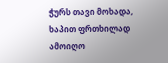ჭურს თავი მოხადა, ხაპით ფრთხილად ამოიღო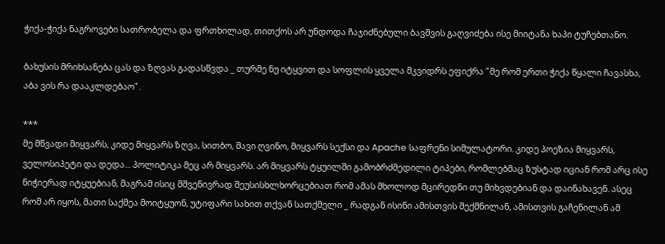ჭიქა-ჭიქა ნაგროვები სათრობელა და ფრთხილად, თითქოს არ უნდოდა ჩაჯიძნებული ბავშვის გაღვიძება ისე მიიტანა ხაპი ტუჩებთანო.

ბახუსის მრიხსანება ცას და ზღვას გადასწვდა _ თურმე ნუ იტყვით და სოფლის ყველა მკვიდრს ეფიქრა "მე რომ ერთი ჭიქა წყალი ჩავასხა, აბა ვის რა დააკლდებაო".

***
მე მწვადი მიყვარს, კიდე მიყვარს ზღვა, სითბო, შავი ღვინო, მიყვარს სექსი და Apache საფრენი სიმულატორი. კიდე პოეზია მიყვარს, ველოსიპეტი და დედა... პოლიტიკა მეც არ მიყვარს. არ მიყვარს ტყუილში გამობრძმედილი ტიპები, რომლებმაც ზუსტად იციან რომ არც ისე ნიჭიერად იტყუებიან, მაგრამ ისიც მშვენივრად შეუსისხლხორცებიათ რომ ამას მხოლოდ მცირედნი თუ მიხვდებიან და დაინახავენ. ასეც რომ არ იყოს, მათი საქმეა მოიტყუონ, უტიფარი სახით თქვან სათქმელი _ რადგან ისინი ამისთვის შექმნილან, ამისთვის გაჩენილან ამ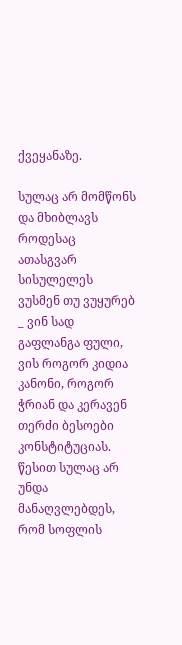ქვეყანაზე.

სულაც არ მომწონს და მხიბლავს როდესაც ათასგვარ სისულელეს ვუსმენ თუ ვუყურებ _ ვინ სად გაფლანგა ფული, ვის როგორ კიდია კანონი, როგორ ჭრიან და კერავენ თერძი ბესოები კონსტიტუციას. წესით სულაც არ უნდა მანაღვლებდეს, რომ სოფლის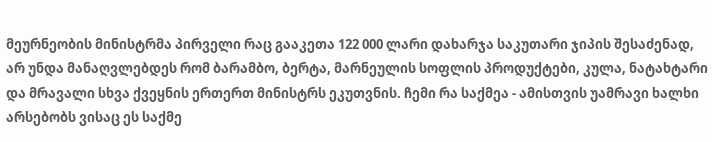მეურნეობის მინისტრმა პირველი რაც გააკეთა 122 000 ლარი დახარჯა საკუთარი ჯიპის შესაძენად, არ უნდა მანაღვლებდეს რომ ბარამბო, ბერტა, მარნეულის სოფლის პროდუქტები, კულა, ნატახტარი და მრავალი სხვა ქვეყნის ერთერთ მინისტრს ეკუთვნის. ჩემი რა საქმეა - ამისთვის უამრავი ხალხი არსებობს ვისაც ეს საქმე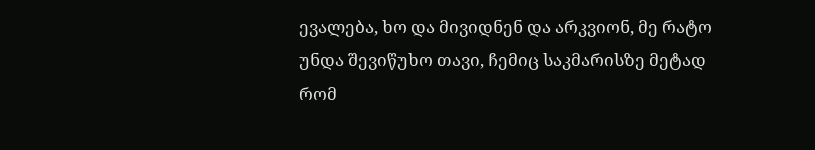ევალება, ხო და მივიდნენ და არკვიონ, მე რატო უნდა შევიწუხო თავი, ჩემიც საკმარისზე მეტად რომ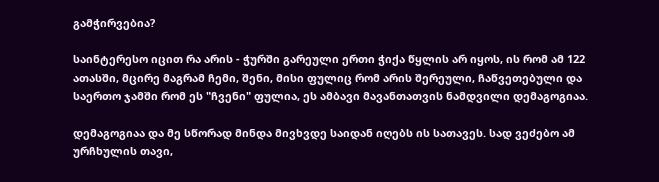გამჭირვებია?

საინტერესო იცით რა არის - ჭურში გარეული ერთი ჭიქა წყლის არ იყოს, ის რომ ამ 122 ათასში, მცირე მაგრამ ჩემი, შენი, მისი ფულიც რომ არის შერეული, ჩაწვეთებული და საერთო ჯამში რომ ეს "ჩვენი" ფულია, ეს ამბავი მავანთათვის ნამდვილი დემაგოგიაა.

დემაგოგიაა და მე სწორად მინდა მივხვდე საიდან იღებს ის სათავეს. სად ვეძებო ამ ურჩხულის თავი,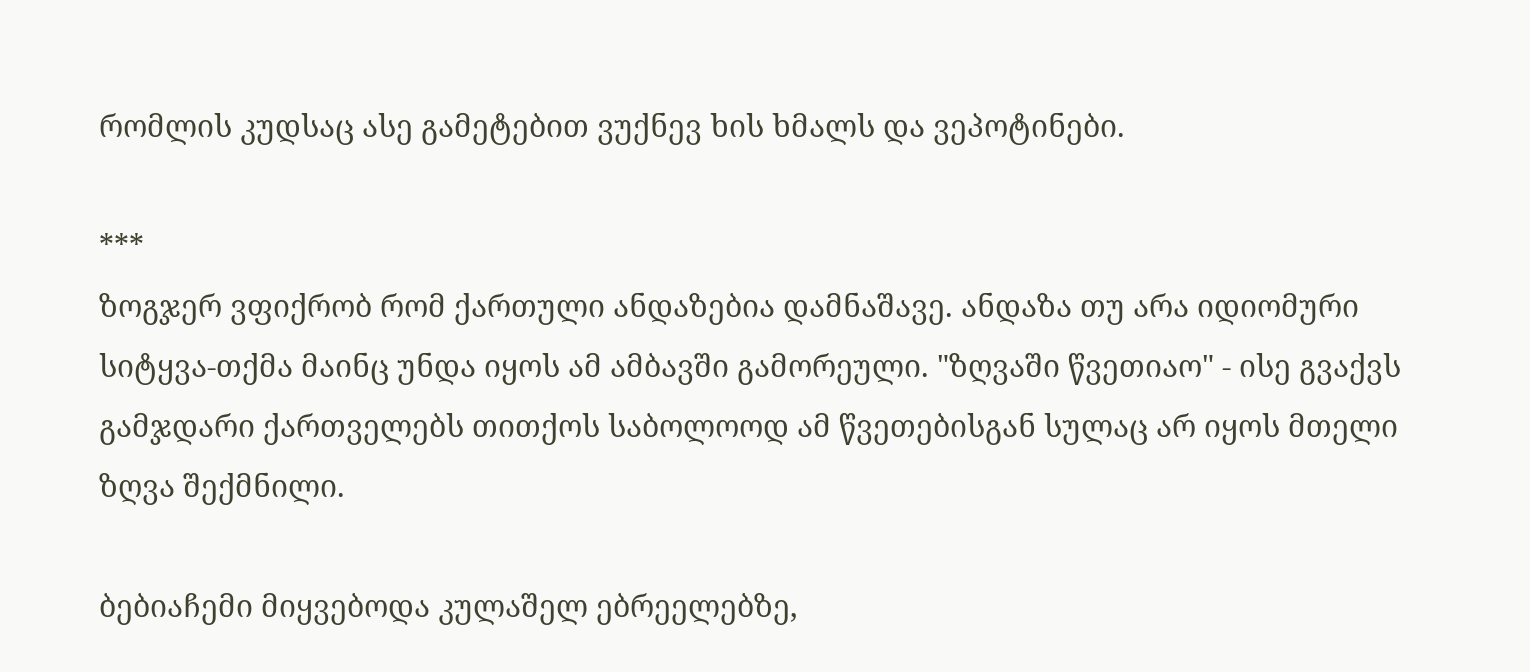რომლის კუდსაც ასე გამეტებით ვუქნევ ხის ხმალს და ვეპოტინები.

***
ზოგჯერ ვფიქრობ რომ ქართული ანდაზებია დამნაშავე. ანდაზა თუ არა იდიომური სიტყვა-თქმა მაინც უნდა იყოს ამ ამბავში გამორეული. "ზღვაში წვეთიაო" - ისე გვაქვს გამჯდარი ქართველებს თითქოს საბოლოოდ ამ წვეთებისგან სულაც არ იყოს მთელი ზღვა შექმნილი.

ბებიაჩემი მიყვებოდა კულაშელ ებრეელებზე,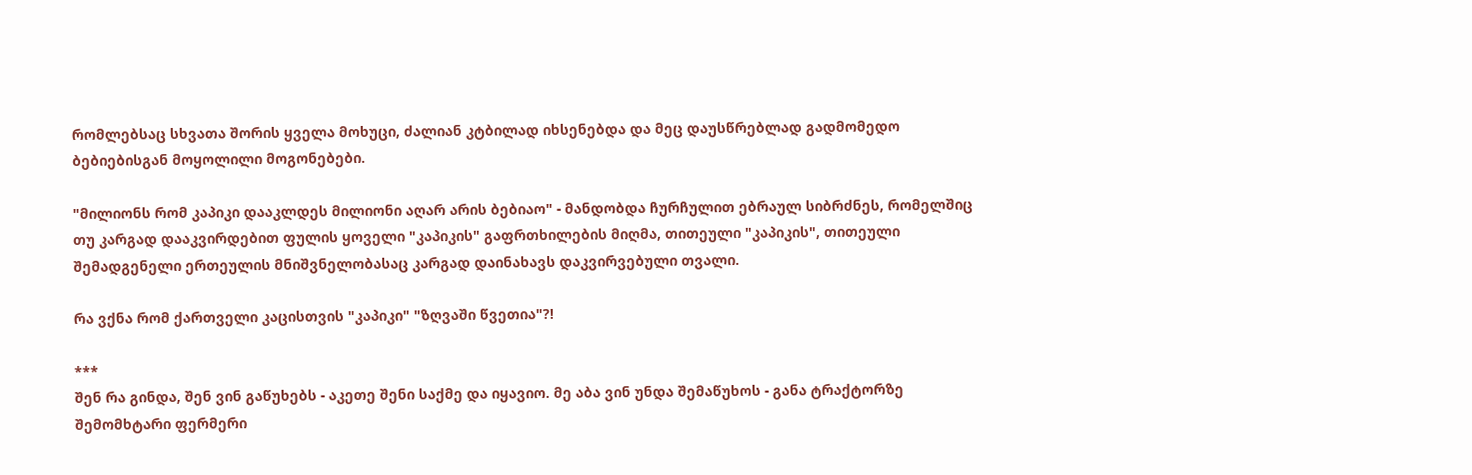რომლებსაც სხვათა შორის ყველა მოხუცი, ძალიან კტბილად იხსენებდა და მეც დაუსწრებლად გადმომედო ბებიებისგან მოყოლილი მოგონებები.

"მილიონს რომ კაპიკი დააკლდეს მილიონი აღარ არის ბებიაო" - მანდობდა ჩურჩულით ებრაულ სიბრძნეს, რომელშიც თუ კარგად დააკვირდებით ფულის ყოველი "კაპიკის" გაფრთხილების მიღმა, თითეული "კაპიკის", თითეული შემადგენელი ერთეულის მნიშვნელობასაც კარგად დაინახავს დაკვირვებული თვალი.

რა ვქნა რომ ქართველი კაცისთვის "კაპიკი" "ზღვაში წვეთია"?!

***
შენ რა გინდა, შენ ვინ გაწუხებს - აკეთე შენი საქმე და იყავიო. მე აბა ვინ უნდა შემაწუხოს - განა ტრაქტორზე შემომხტარი ფერმერი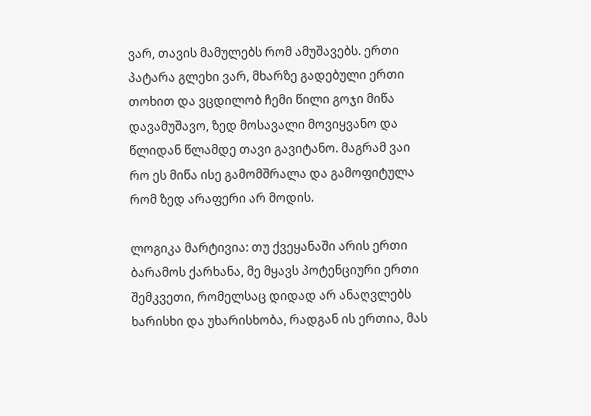ვარ, თავის მამულებს რომ ამუშავებს. ერთი პატარა გლეხი ვარ, მხარზე გადებული ერთი თოხით და ვცდილობ ჩემი წილი გოჯი მიწა დავამუშავო, ზედ მოსავალი მოვიყვანო და წლიდან წლამდე თავი გავიტანო. მაგრამ ვაი რო ეს მიწა ისე გამომშრალა და გამოფიტულა რომ ზედ არაფერი არ მოდის.

ლოგიკა მარტივია: თუ ქვეყანაში არის ერთი ბარამოს ქარხანა, მე მყავს პოტენციური ერთი შემკვეთი, რომელსაც დიდად არ ანაღვლებს ხარისხი და უხარისხობა, რადგან ის ერთია, მას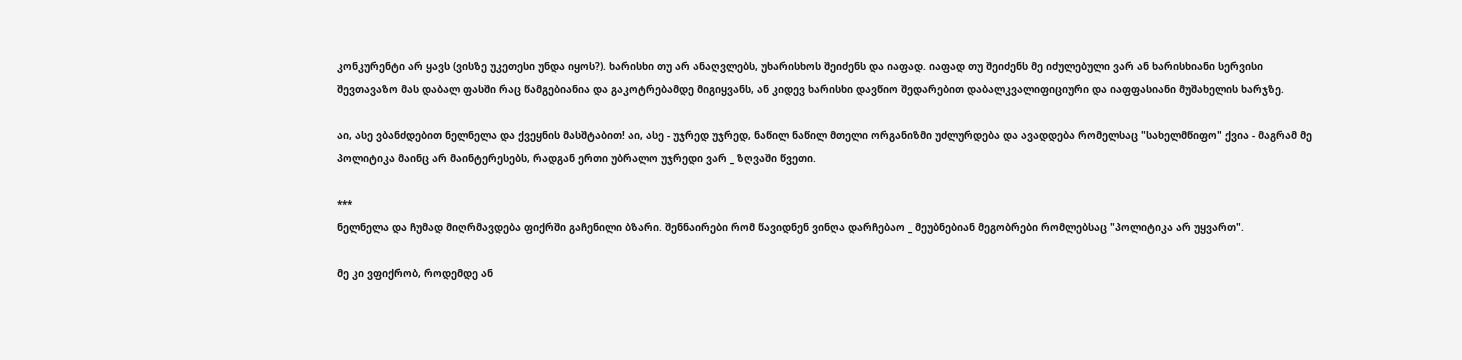კონკურენტი არ ყავს (ვისზე უკეთესი უნდა იყოს?). ხარისხი თუ არ ანაღვლებს, უხარისხოს შეიძენს და იაფად. იაფად თუ შეიძენს მე იძულებული ვარ ან ხარისხიანი სერვისი შევთავაზო მას დაბალ ფასში რაც წამგებიანია და გაკოტრებამდე მიგიყვანს, ან კიდევ ხარისხი დავწიო შედარებით დაბალკვალიფიციური და იაფფასიანი მუშახელის ხარჯზე.

აი, ასე ვბანძდებით ნელნელა და ქვეყნის მასშტაბით! აი, ასე - უჯრედ უჯრედ, ნაწილ ნაწილ მთელი ორგანიზმი უძლურდება და ავადდება რომელსაც "სახელმწიფო" ქვია - მაგრამ მე პოლიტიკა მაინც არ მაინტერესებს, რადგან ერთი უბრალო უჯრედი ვარ _ ზღვაში წვეთი.

***
ნელნელა და ჩუმად მიღრმავდება ფიქრში გაჩენილი ბზარი. შენნაირები რომ წავიდნენ ვინღა დარჩებაო _ მეუბნებიან მეგობრები რომლებსაც "პოლიტიკა არ უყვართ".

მე კი ვფიქრობ, როდემდე ან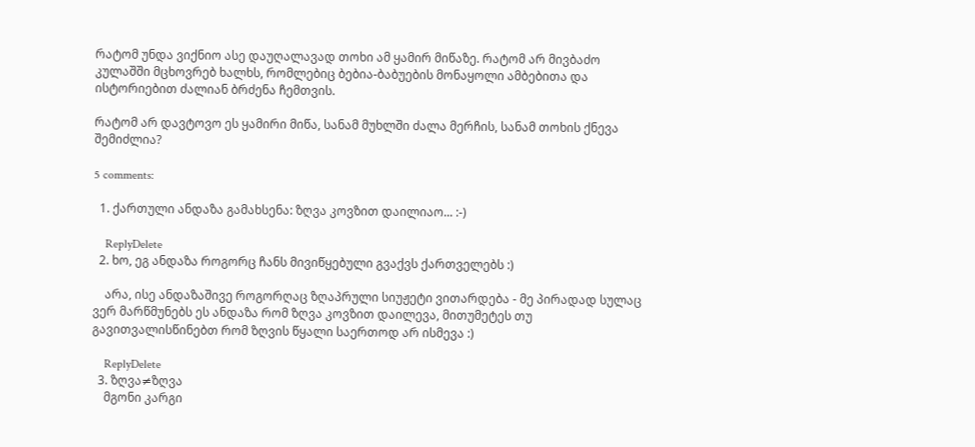რატომ უნდა ვიქნიო ასე დაუღალავად თოხი ამ ყამირ მიწაზე. რატომ არ მივბაძო კულაშში მცხოვრებ ხალხს, რომლებიც ბებია-ბაბუების მონაყოლი ამბებითა და ისტორიებით ძალიან ბრძენა ჩემთვის.

რატომ არ დავტოვო ეს ყამირი მიწა, სანამ მუხლში ძალა მერჩის, სანამ თოხის ქნევა შემიძლია?

5 comments:

  1. ქართული ანდაზა გამახსენა: ზღვა კოვზით დაილიაო... :-)

    ReplyDelete
  2. ხო, ეგ ანდაზა როგორც ჩანს მივიწყებული გვაქვს ქართველებს :)

    არა, ისე ანდაზაშივე როგორღაც ზღაპრული სიუჟეტი ვითარდება - მე პირადად სულაც ვერ მარწმუნებს ეს ანდაზა რომ ზღვა კოვზით დაილევა, მითუმეტეს თუ გავითვალისწინებთ რომ ზღვის წყალი საერთოდ არ ისმევა :)

    ReplyDelete
  3. ზღვა≠ზღვა
    მგონი კარგი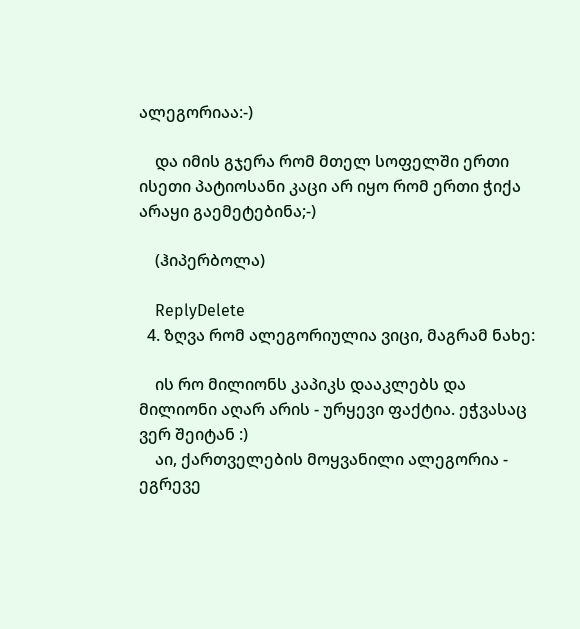ალეგორიაა:-)

    და იმის გჯერა რომ მთელ სოფელში ერთი ისეთი პატიოსანი კაცი არ იყო რომ ერთი ჭიქა არაყი გაემეტებინა;-)

    (ჰიპერბოლა)

    ReplyDelete
  4. ზღვა რომ ალეგორიულია ვიცი, მაგრამ ნახე:

    ის რო მილიონს კაპიკს დააკლებს და მილიონი აღარ არის - ურყევი ფაქტია. ეჭვასაც ვერ შეიტან :)
    აი, ქართველების მოყვანილი ალეგორია - ეგრევე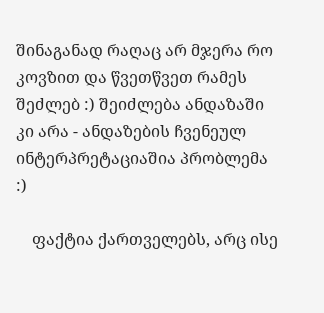შინაგანად რაღაც არ მჯერა რო კოვზით და წვეთწვეთ რამეს შეძლებ :) შეიძლება ანდაზაში კი არა - ანდაზების ჩვენეულ ინტერპრეტაციაშია პრობლემა :)

    ფაქტია ქართველებს, არც ისე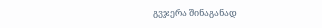გვჯერა შინაგანად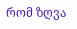რომ ზღვა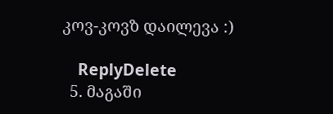კოვ-კოვზ დაილევა :)

    ReplyDelete
  5. მაგაში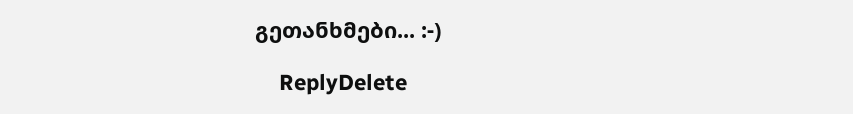გეთანხმები... :-)

    ReplyDelete